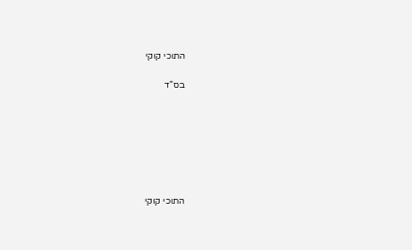התוכי קוקי

בס”ד







התוכי קוקי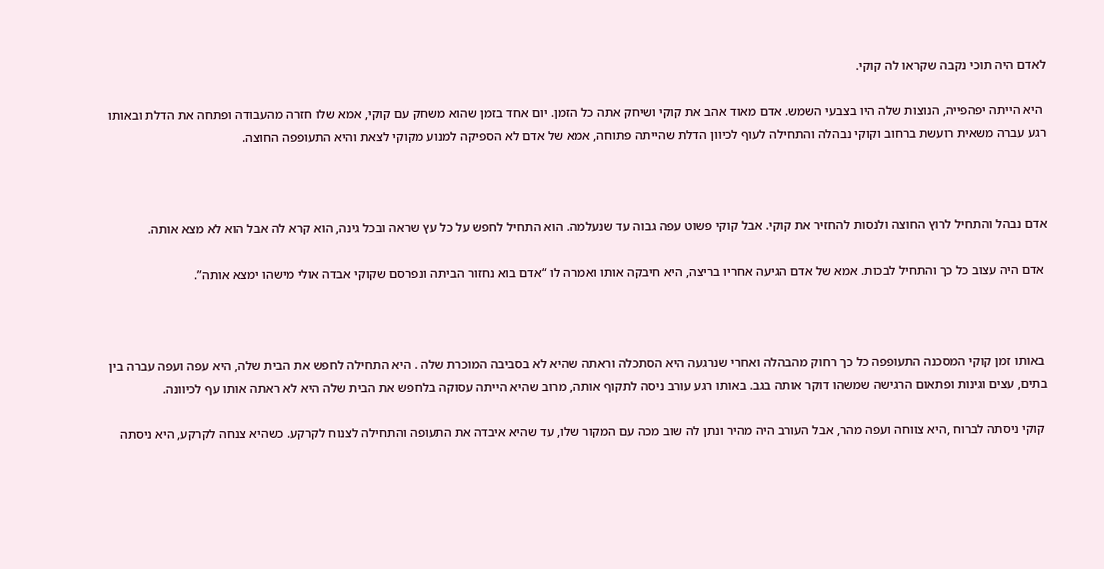לאדם היה תוכי נקבה שקראו לה קוקי.

 היא הייתה יפהפייה, הנוצות שלה היו בצבעי השמש. אדם מאוד אהב את קוקי ושיחק אתה כל הזמן. יום אחד בזמן שהוא משחק עם קוקי, אמא שלו חזרה מהעבודה ופתחה את הדלת ובאותו רגע עברה משאית רועשת ברחוב וקוקי נבהלה והתחילה לעוף לכיוון הדלת שהייתה פתוחה, אמא של אדם לא הספיקה למנוע מקוקי לצאת והיא התעופפה החוצה.



אדם נבהל והתחיל לרוץ החוצה ולנסות להחזיר את קוקי. אבל קוקי פשוט עפה גבוה עד שנעלמה. הוא התחיל לחפש על כל עץ שראה ובכל גינה, הוא קרא לה אבל הוא לא מצא אותה.

 אדם היה עצוב כל כך והתחיל לבכות. אמא של אדם הגיעה אחריו בריצה, היא חיבקה אותו ואמרה לו “אדם בוא נחזור הביתה ונפרסם שקוקי אבדה אולי מישהו ימצא אותה”.



 באותו זמן קוקי המסכנה התעופפה כל כך רחוק מהבהלה ואחרי שנרגעה היא הסתכלה וראתה שהיא לא בסביבה המוכרת שלה . היא התחילה לחפש את הבית שלה, היא עפה ועפה עברה בין בתים, עצים וגינות ופתאום הרגישה שמשהו דוקר אותה בגב. באותו רגע עורב ניסה לתקוף אותה, מרוב שהיא הייתה עסוקה בלחפש את הבית שלה היא לא ראתה אותו עף לכיוונה.

 קוקי ניסתה לברוח ,היא צווחה ועפה מהר, אבל העורב היה מהיר ונתן לה שוב מכה עם המקור שלו, עד שהיא איבדה את התעופה והתחילה לצנוח לקרקע. כשהיא צנחה לקרקע, היא ניסתה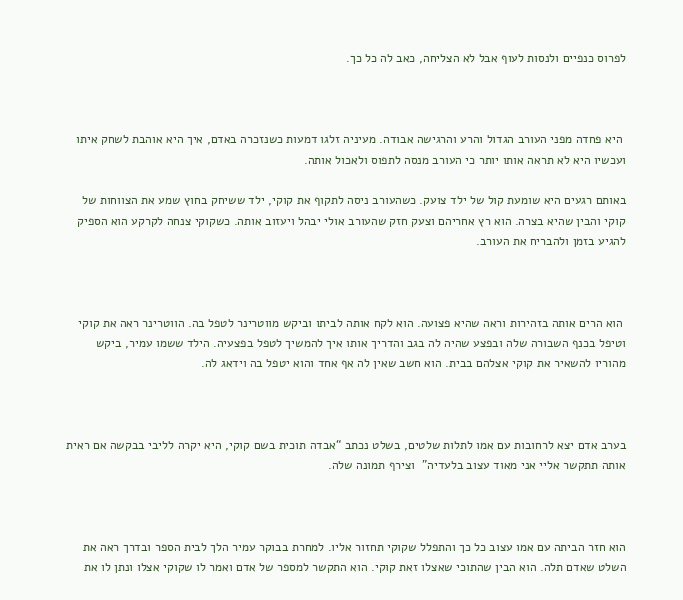לפרוס כנפיים ולנסות לעוף אבל לא הצליחה, כאב לה כל כך.



 היא פחדה מפני העורב הגדול והרע והרגישה אבודה. מעיניה זלגו דמעות כשנזכרה באדם, איך היא אוהבת לשחק איתו ועכשיו היא לא תראה אותו יותר כי העורב מנסה לתפוס ולאכול אותה.

באותם רגעים היא שומעת קול של ילד צועק. כשהעורב ניסה לתקוף את קוקי, ילד ששיחק בחוץ שמע את הצווחות של קוקי והבין שהיא בצרה. הוא רץ אחריהם וצעק חזק שהעורב אולי יבהל ויעזוב אותה. כשקוקי צנחה לקרקע הוא הספיק להגיע בזמן ולהבריח את העורב.



 הוא הרים אותה בזהירות וראה שהיא פצועה. הוא לקח אותה לביתו וביקש מווטרינר לטפל בה. הווטרינר ראה את קוקי וטיפל בכנף השבורה שלה ובפצע שהיה לה בגב והדריך אותו איך להמשיך לטפל בפצעיה. הילד ששמו עמיר, ביקש מהוריו להשאיר את קוקי אצלהם בבית. הוא חשב שאין לה אף אחד והוא יטפל בה וידאג לה.



בערב אדם יצא לרחובות עם אמו לתלות שלטים, בשלט נכתב “אבדה תוכית בשם קוקי, היא יקרה לליבי בבקשה אם ראית אותה תתקשר אליי אני מאוד עצוב בלעדיה”  וצירף תמונה שלה.



הוא חזר הביתה עם אמו עצוב כל כך והתפלל שקוקי תחזור אליו. למחרת בבוקר עמיר הלך לבית הספר ובדרך ראה את השלט שאדם תלה. הוא הבין שהתוכי שאצלו זאת קוקי. הוא התקשר למספר של אדם ואמר לו שקוקי אצלו ונתן לו את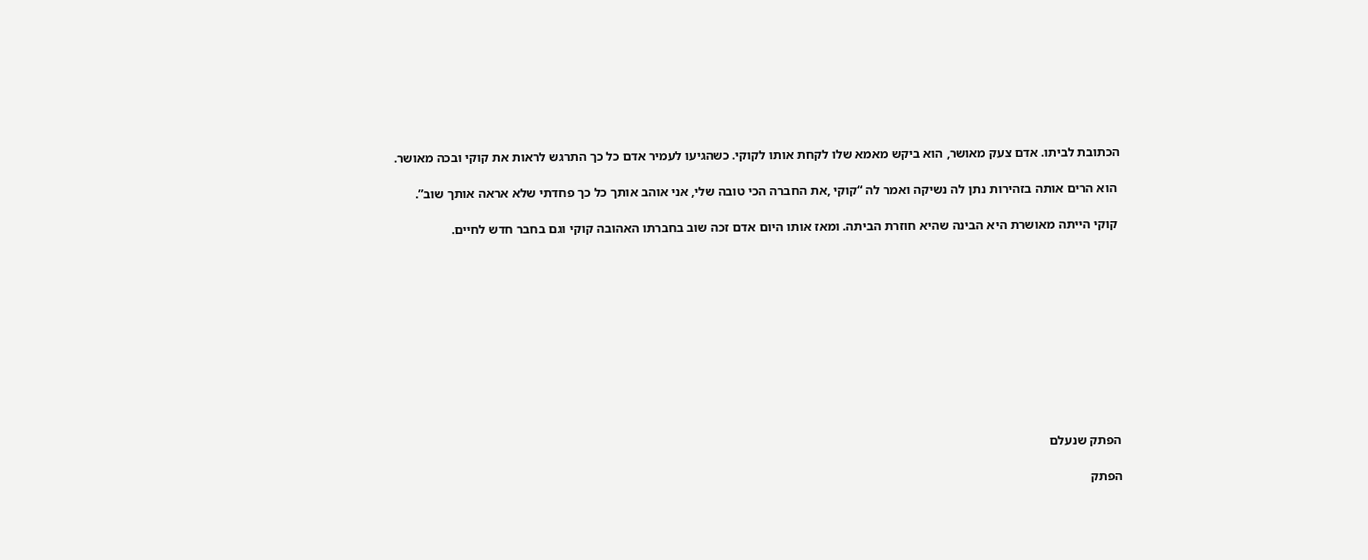הכתובת לביתו. אדם צעק מאושר, הוא ביקש מאמא שלו לקחת אותו לקוקי. כשהגיעו לעמיר אדם כל כך התרגש לראות את קוקי ובכה מאושר.

 הוא הרים אותה בזהירות נתן לה נשיקה ואמר לה “קוקי ,את החברה הכי טובה שלי, אני אוהב אותך כל כך פחדתי שלא אראה אותך שוב”.

 קוקי הייתה מאושרת היא הבינה שהיא חוזרת הביתה. ומאז אותו היום אדם זכה שוב בחברתו האהובה קוקי וגם בחבר חדש לחיים.











הפתק שנעלם

הפתק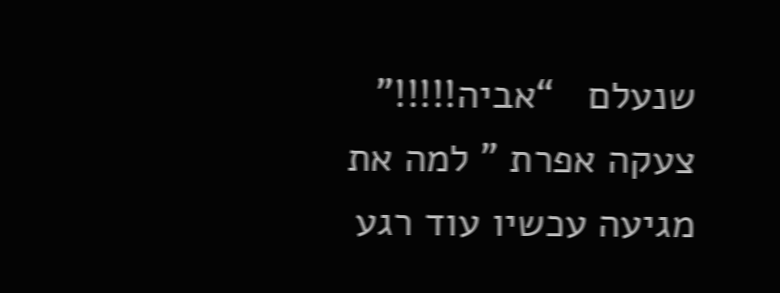שנעלם   “אביה!!!!!” צעקה אפרת ” למה את מגיעה עכשיו עוד רגע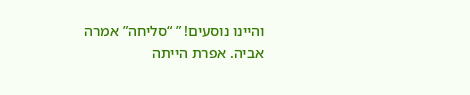והיינו נוסעים! ” “סליחה” אמרה אביה. אפרת הייתה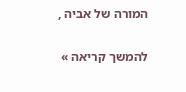המורה של אביה ,

להמשך קריאה »